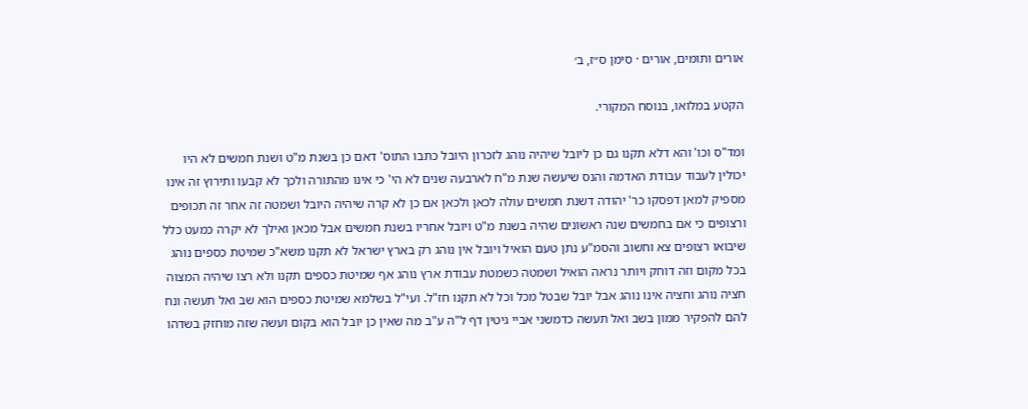אורים ותומים, אורים · סימן ס״ז, ב׳

הקטע במלואו, בנוסח המקורי.

ומד"ס וכו' והא דלא תקנו גם כן ליובל שיהיה נוהג לזכרון היובל כתבו התוס' דאם כן בשנת מ"ט ושנת חמשים לא היו יכולין לעבוד עבודת האדמה והנס שיעשה שנת מ"ח לארבעה שנים לא הי' כי אינו מהתורה ולכך לא קבעו ותירוץ זה אינו מספיק למאן דפסקו כר' יהודה דשנת חמשים עולה לכאן ולכאן אם כן לא קרה שיהיה היובל ושמטה זה אחר זה תכופים ורצופים כי אם בחמשים שנה ראשונים שהיה בשנת מ"ט ויובל אחריו בשנת חמשים אבל מכאן ואילך לא יקרה כמעט כלל שיבואו רצופים צא וחשוב והסמ"ע נתן טעם הואיל ויובל אין נוהג רק בארץ ישראל לא תקנו משא"כ שמיטת כספים נוהג בכל מקום וזה דוחק ויותר נראה הואיל ושמטה כשמטת עבודת ארץ נוהג אף שמיטת כספים תקנו ולא רצו שיהיה המצוה חציה נוהג וחציה אינו נוהג אבל יובל שבטל מכל וכל לא תקנו חז"ל. ועי"ל בשלמא שמיטת כספים הוא שב ואל תעשה ונח להם להפקיר ממון בשב ואל תעשה כדמשני אביי גיטין דף ל"ה ע"ב מה שאין כן יובל הוא בקום ועשה שזה מוחזק בשדהו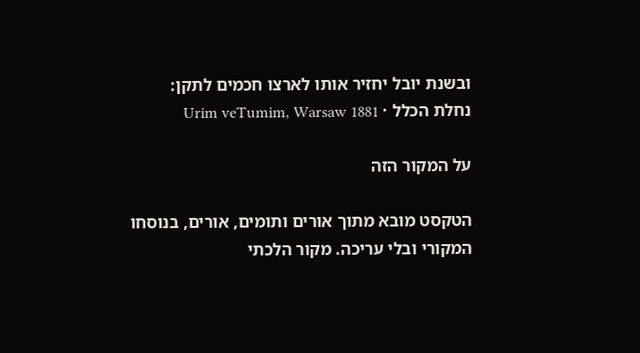ובשנת יובל יחזיר אותו לארצו חכמים לתקן:
נחלת הכלל · Urim veTumim, Warsaw 1881

על המקור הזה

הטקסט מובא מתוך אורים ותומים, אורים, בנוסחו המקורי ובלי עריכה. מקור הלכתי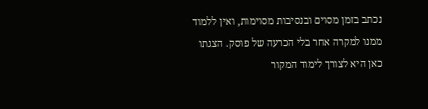נכתב בזמן מסוים ובנסיבות מסוימות, ואין ללמוד ממנו למקרה אחר בלי הכרעה של פוסק. הצגתו כאן היא לצורך לימוד המקור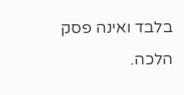בלבד ואינה פסק הלכה.